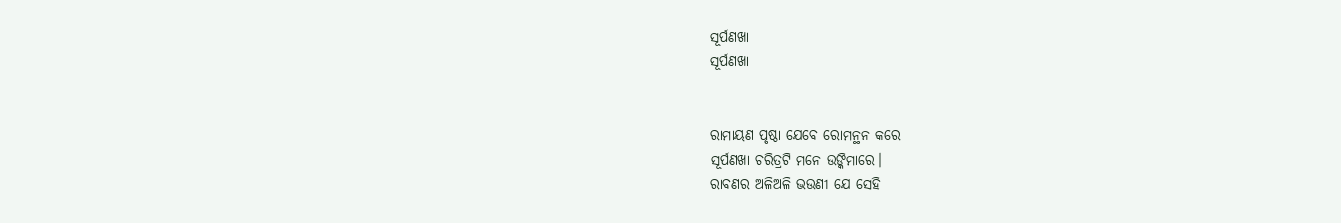ସୂର୍ପଣଖା
ସୂର୍ପଣଖା


ରାମାୟଣ ପୃଷ୍ଠା ଯେବେ ରୋମନ୍ଥନ କରେ
ସୂର୍ପଣଖା ଚରିତ୍ରଟି ମନେ ଉଙ୍କିମାରେ।
ରାବଣର ଅଳିଅଳି ଭଉଣୀ ଯେ ସେହି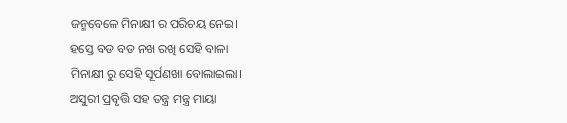ଜନ୍ମବେଳେ ମିନାକ୍ଷୀ ର ପରିଚୟ ନେଇ।
ହସ୍ତେ ବଡ ବଡ ନଖ ରଖି ସେହି ବାଳା
ମିନାକ୍ଷୀ ରୁ ସେହି ସୂର୍ପଣଖା ବୋଲାଇଲା।
ଅସୁରୀ ପ୍ରବୃତ୍ତି ସହ ତନ୍ତ୍ର ମନ୍ତ୍ର ମାୟା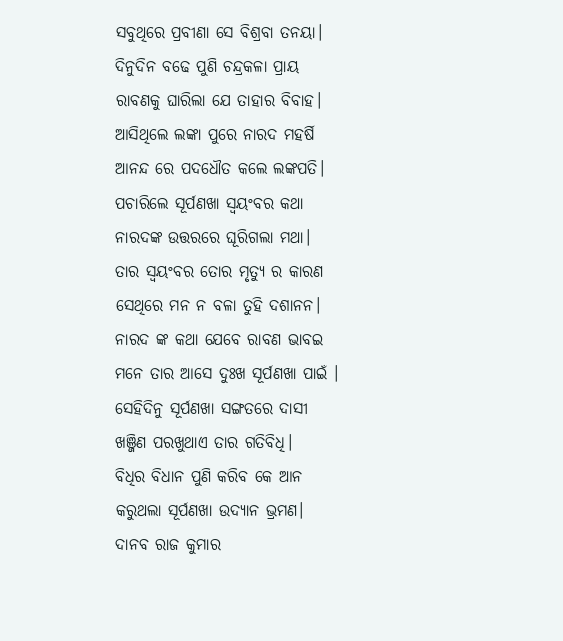ସବୁଥିରେ ପ୍ରବୀଣା ସେ ବିଶ୍ରବା ତନୟା।
ଦିନୁଦିନ ବଢେ ପୁଣି ଚନ୍ଦ୍ରକଳା ପ୍ରାୟ
ରାବଣକୁ ଘାରିଲା ଯେ ତାହାର ବିବାହ।
ଆସିଥିଲେ ଲଙ୍କା ପୁରେ ନାରଦ ମହର୍ଷି
ଆନନ୍ଦ ରେ ପଦଧୌତ କଲେ ଲଙ୍କପତି।
ପଚାରିଲେ ସୂର୍ପଣଖା ସ୍ବୟଂବର କଥା
ନାରଦଙ୍କ ଉତ୍ତରରେ ଘୂରିଗଲା ମଥା।
ତାର ସ୍ବୟଂବର ତୋର ମୃତ୍ଯୁ ର କାରଣ
ସେଥିରେ ମନ ନ ବଳା ତୁହି ଦଶାନନ।
ନାରଦ ଙ୍କ କଥା ଯେବେ ରାବଣ ଭାବଇ
ମନେ ତାର ଆସେ ଦୁଃଖ ସୂର୍ପଣଖା ପାଇଁ ।
ସେହିଦିନୁ ସୂର୍ପଣଖା ସଙ୍ଗତରେ ଦାସୀ
ଖଞ୍ଜିଣ ପରଖୁଥାଏ ତାର ଗତିବିଧି।
ବିଧିର ବିଧାନ ପୁଣି କରିବ କେ ଆନ
କରୁଥଲା ସୂର୍ପଣଖା ଉଦ୍ଯାନ ଭ୍ରମଣ।
ଦାନବ ରାଜ କୁମାର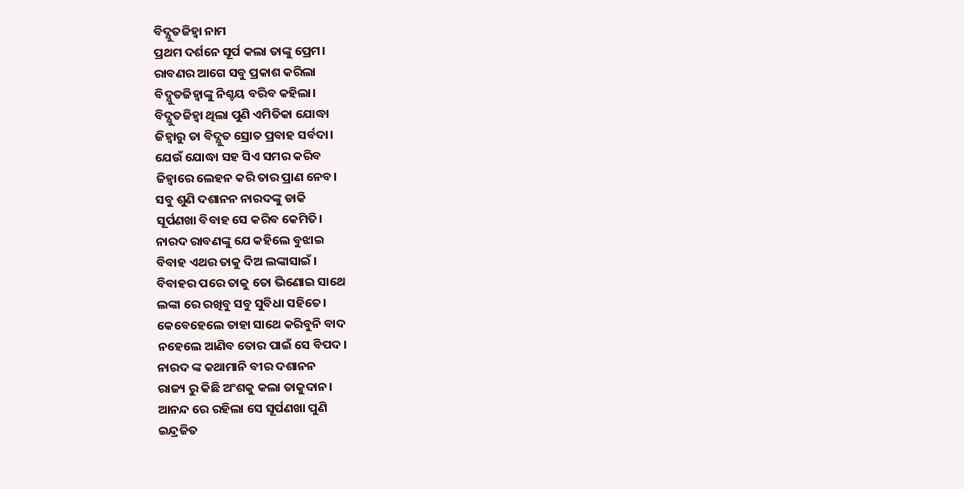ବିଦ୍ଯୁତଜିହ୍ବା ନାମ
ପ୍ରଥମ ଦର୍ଶନେ ସୂର୍ପ କଲା ତାଙ୍କୁ ପ୍ରେମ।
ରାବଣର ଆଗେ ସବୁ ପ୍ରକାଶ କରିଲା
ବିଦ୍ଯୁତଜିହ୍ବାଙ୍କୁ ନିଶ୍ଚୟ ବରିବ କହିଲା।
ବିଦ୍ଯୁତଜିହ୍ବା ଥିଲା ପୁଣି ଏମିତିକା ଯୋଦ୍ଧା
ଜିହ୍ବାରୁ ତା ବିଦ୍ଯୁତ ସ୍ରୋତ ପ୍ରବାହ ସର୍ବଦା।
ଯେଉଁ ଯୋଦ୍ଧା ସହ ସିଏ ସମର କରିବ
ଜିହ୍ବାରେ ଲେହନ କରି ତାର ପ୍ରାଣ ନେବ।
ସବୁ ଶୁଣି ଦଶାନନ ନାରଦଙ୍କୁ ଡାକି
ସୂର୍ପଣଖା ବିବାହ ସେ କରିବ କେମିତି।
ନାରଦ ରାବଣଙ୍କୁ ଯେ କହିଲେ ବୁଝାଇ
ବିବାହ ଏଥର ତାକୁ ଦିଅ ଲଙ୍କାସାଇଁ ।
ବିବାହର ପରେ ତାକୁ ତୋ ଭିଣୋଇ ସାଥେ
ଲଙ୍କା ରେ ରଖିବୁ ସବୁ ସୁବିଧା ସହିତେ।
କେବେହେଲେ ତାହା ସାଥେ କରିବୁନି ବାଦ
ନହେଲେ ଆଣିବ ତୋର ପାଇଁ ସେ ବିପଦ।
ନାରଦ ଙ୍କ କଥାମାନି ବୀର ଦଶାନନ
ରାଜ୍ୟ ରୁ କିଛି ଅଂଶକୁ କଲା ତାକୁଦାନ।
ଆନନ୍ଦ ରେ ରହିଲା ସେ ସୂର୍ପଣଖା ପୁଣି
ଇନ୍ଦ୍ରଜିତ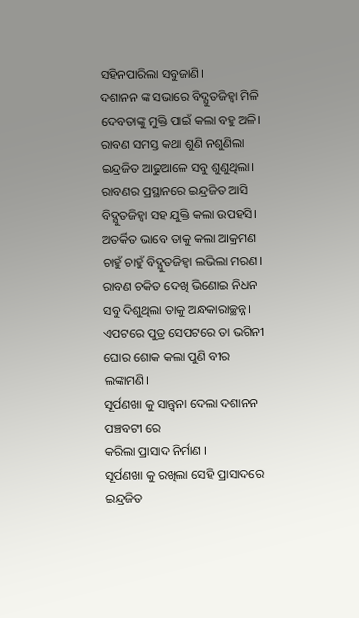ସହିନପାରିଲା ସବୁଜାଣି।
ଦଶାନନ ଙ୍କ ସଭାରେ ବିଦ୍ଯୁତଜିହ୍ବା ମିଳି
ଦେବତାଙ୍କୁ ମୁକ୍ତି ପାଇଁ କଲା ବହୁ ଅଳି।
ରାବଣ ସମସ୍ତ କଥା ଶୁଣି ନଶୁଣିଲା
ଇନ୍ଦ୍ରଜିତ ଆଢୁଆଳେ ସବୁ ଶୁଣୁଥିଲା।
ରାବଣର ପ୍ରସ୍ଥାନରେ ଇନ୍ଦ୍ରଜିତ ଆସି
ବିଦ୍ଯୁତଜିହ୍ବା ସହ ଯୁକ୍ତି କଲା ଉପହସି।
ଅତର୍କିତ ଭାବେ ତାକୁ କଲା ଆକ୍ରମଣ
ଚାହୁଁ ଚାହୁଁ ବିଦ୍ଯୁତଜିହ୍ବା ଲଭିଲା ମରଣ।
ରାବଣ ଚକିତ ଦେଖି ଭିଣୋଇ ନିଧନ
ସବୁ ଦିଶୁଥିଲା ତାକୁ ଅନ୍ଧକାରାଚ୍ଛନ୍ନ।
ଏପଟରେ ପୁତ୍ର ସେପଟରେ ତା ଭଗିନୀ
ଘୋର ଶୋକ କଲା ପୁଣି ବୀର ଲଙ୍କାମଣି।
ସୂର୍ପଣଖା କୁ ସାନ୍ତ୍ବନା ଦେଲା ଦଶାନନ
ପଞ୍ଚବଟୀ ରେ
କରିଲା ପ୍ରାସାଦ ନିର୍ମାଣ ।
ସୂର୍ପଣଖା କୁ ରଖିଲା ସେହି ପ୍ରାସାଦରେ
ଇନ୍ଦ୍ରଜିତ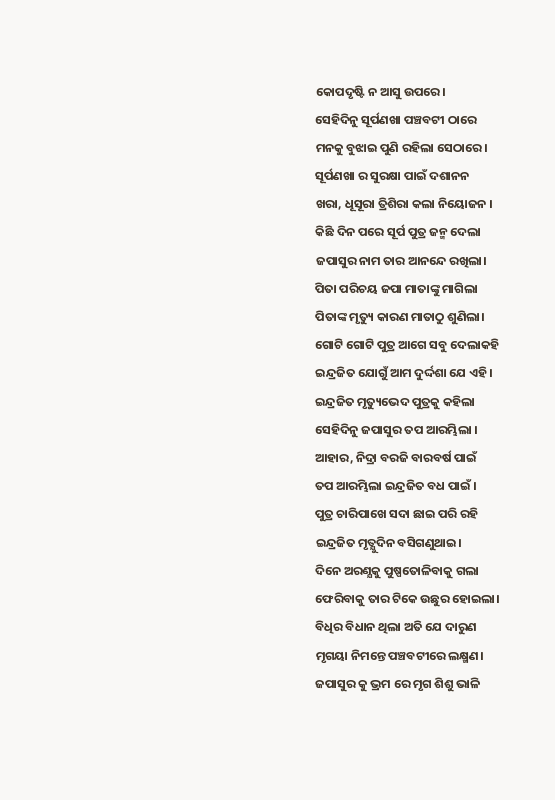କୋପଦୃଷ୍ଟି ନ ଆସୁ ଉପରେ।
ସେହିଦିନୁ ସୂର୍ପଣଖା ପଞ୍ଚବଟୀ ଠାରେ
ମନକୁ ବୁଝାଇ ପୁଣି ରହିଲା ସେଠାରେ।
ସୂର୍ପଣଖା ର ସୁରକ୍ଷା ପାଇଁ ଦଶାନନ
ଖରା, ଧୂସୂରା ତ୍ରିଶିରା କଲା ନିୟୋଜନ ।
କିଛି ଦିନ ପରେ ସୂର୍ପ ପୁତ୍ର ଜନ୍ମ ଦେଲା
ଜପାସୁର ନାମ ତାର ଆନନ୍ଦେ ରଖିଲା।
ପିତା ପରିଚୟ ଜପା ମାତାଙ୍କୁ ମାଗିଲା
ପିତାଙ୍କ ମୃତ୍ୟୁ କାରଣ ମାତାଠୁ ଶୁଣିଲା।
ଗୋଟି ଗୋଟି ପୁତ୍ର ଆଗେ ସବୁ ଦେଲାକହି
ଇନ୍ଦ୍ରଜିତ ଯୋଗୁଁ ଆମ ଦୁର୍ଦ୍ଦଶା ଯେ ଏହି।
ଇନ୍ଦ୍ରଜିତ ମୃତ୍ୟୁଭେଦ ପୁତ୍ରକୁ କହିଲା
ସେହିଦିନୁ ଜପାସୁର ତପ ଆରମ୍ଭିଲା ।
ଆହାର, ନିଦ୍ରା ବରଜି ବାରବର୍ଷ ପାଇଁ
ତପ ଆରମ୍ଭିଲା ଇନ୍ଦ୍ରଜିତ ବଧ ପାଇଁ ।
ପୁତ୍ର ଚାରିପାଖେ ସଦା ଛାଇ ପରି ରହି
ଇନ୍ଦ୍ରଜିତ ମୃତ୍ଯୁଦିନ ବସିଗଣୁଥାଇ।
ଦିନେ ଅରଣ୍ଯକୁ ପୁଷ୍ପତୋଳିବାକୁ ଗଲା
ଫେରିବାକୁ ତାର ଟିକେ ଉଛୁର ହୋଇଲା।
ବିଧିର ବିଧାନ ଥିଲା ଅତି ଯେ ଦାରୁଣ
ମୃଗୟା ନିମନ୍ତେ ପଞ୍ଚବଟୀରେ ଲକ୍ଷ୍ମଣ।
ଜପାସୁର କୁ ଭ୍ରମ ରେ ମୃଗ ଶିଶୁ ଭାଳି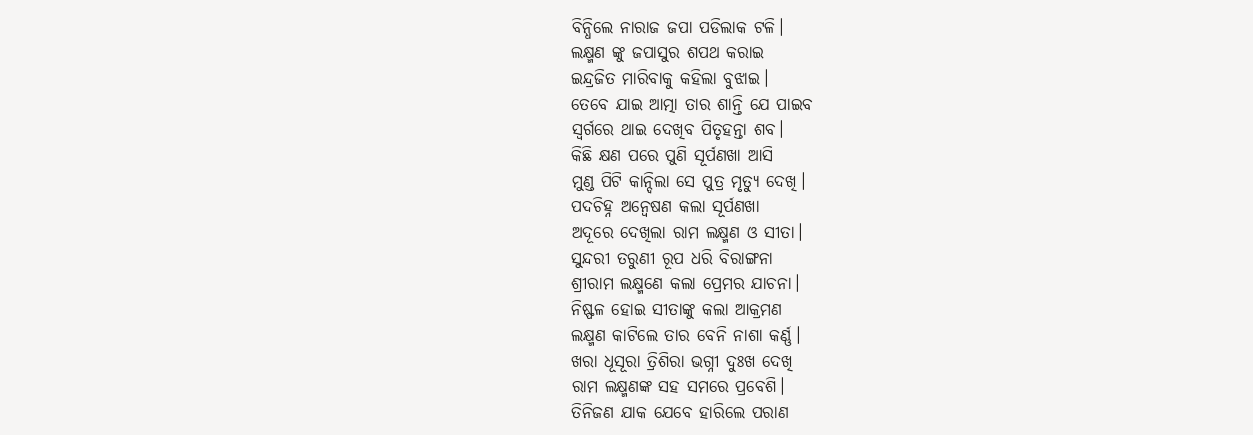ବିନ୍ଧିଲେ ନାରାଜ ଜପା ପଡିଲାକ ଟଳି।
ଲକ୍ଷ୍ମଣ ଙ୍କୁ ଜପାସୁର ଶପଥ କରାଇ
ଇନ୍ଦ୍ରଜିତ ମାରିବାକୁ କହିଲା ବୁଝାଇ।
ତେବେ ଯାଇ ଆତ୍ମା ତାର ଶାନ୍ତି ଯେ ପାଇବ
ସ୍ବର୍ଗରେ ଥାଇ ଦେଖିବ ପିତୃହନ୍ତା ଶବ।
କିଛି କ୍ଷଣ ପରେ ପୁଣି ସୂର୍ପଣଖା ଆସି
ମୁଣ୍ଡ ପିଟି କାନ୍ଦିଲା ସେ ପୁତ୍ର ମୃତ୍ଯୁ ଦେଖି।
ପଦଚିହ୍ନ ଅନ୍ବେଷଣ କଲା ସୂର୍ପଣଖା
ଅଦୂରେ ଦେଖିଲା ରାମ ଲକ୍ଷ୍ମଣ ଓ ସୀତା।
ସୁନ୍ଦରୀ ତରୁଣୀ ରୂପ ଧରି ବିରାଙ୍ଗନା
ଶ୍ରୀରାମ ଲକ୍ଷ୍ମଣେ କଲା ପ୍ରେମର ଯାଚନା।
ନିଷ୍ଫଳ ହୋଇ ସୀତାଙ୍କୁ କଲା ଆକ୍ରମଣ
ଲକ୍ଷ୍ମଣ କାଟିଲେ ତାର ବେନି ନାଶା କର୍ଣ୍ଣ।
ଖରା ଧୂସୂରା ତ୍ରିଶିରା ଭଗ୍ନୀ ଦୁଃଖ ଦେଖି
ରାମ ଲକ୍ଷ୍ମଣଙ୍କ ସହ ସମରେ ପ୍ରବେଶି।
ତିନିଜଣ ଯାକ ଯେବେ ହାରିଲେ ପରାଣ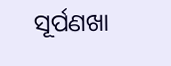ସୂର୍ପଣଖା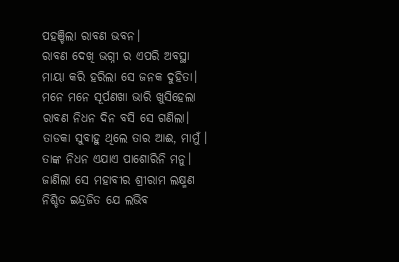ପହଞ୍ଚିଲା ରାବଣ ଭବନ।
ରାବଣ ଦେଖି ଭଗ୍ନୀ ର ଏପରି ଅବସ୍ଥା
ମାୟା କରି ହରିଲା ସେ ଜନକ ଦୁହିତା।
ମନେ ମନେ ସୂର୍ପଣଖା ଭାରି ଖୁସିହେଲା
ରାବଣ ନିଧନ ଦିନ ବସି ସେ ଗଣିଲା।
ତାଡକା ସୁବାହୁ ଥିଲେ ତାର ଆଈ, ମାମୁଁ ।
ତାଙ୍କ ନିଧନ ଏଯାଏ ପାଶୋରିନି ମନୁ।
ଜାଣିଲା ସେ ମହାବୀର ଶ୍ରୀରାମ ଲକ୍ଷ୍ମଣ
ନିଶ୍ଚିତ ଇନ୍ଦ୍ରଜିତ ଯେ ଲଭିବ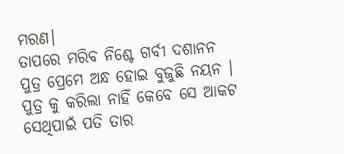ମରଣ।
ତାପରେ ମରିବ ନିଶ୍ଚେ ଗର୍ବୀ ଦଶାନନ
ପୁତ୍ର ପ୍ରେମେ ଅନ୍ଧ ହୋଇ ବୁଜୁଛି ନୟନ ।
ପୁତ୍ର କୁ କରିଲା ନାହିଁ କେବେ ସେ ଆକଟ
ସେଥିପାଇଁ ପତି ତାର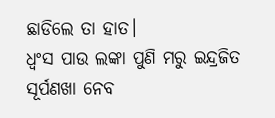ଛାଡିଲେ ତା ହାତ।
ଧ୍ବଂସ ପାଉ ଲଙ୍କା ପୁଣି ମରୁ ଇନ୍ଦ୍ରଜିତ
ସୂର୍ପଣଖା ନେବ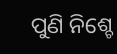ପୁଣି ନିଶ୍ଚେ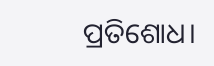ପ୍ରତିଶୋଧ।